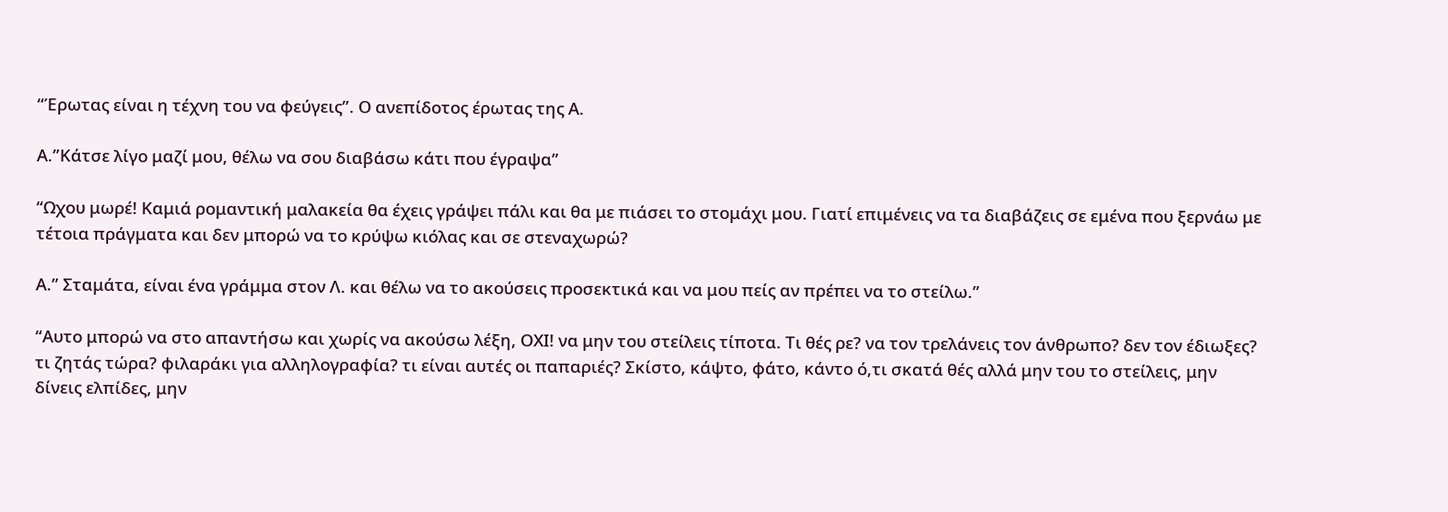“Έρωτας είναι η τέχνη του να φεύγεις”. Ο ανεπίδοτος έρωτας της Α.

Α.”Κάτσε λίγο μαζί μου, θέλω να σου διαβάσω κάτι που έγραψα”

“Ωχου μωρέ! Καμιά ρομαντική μαλακεία θα έχεις γράψει πάλι και θα με πιάσει το στομάχι μου. Γιατί επιμένεις να τα διαβάζεις σε εμένα που ξερνάω με τέτοια πράγματα και δεν μπορώ να το κρύψω κιόλας και σε στεναχωρώ?

Α.” Σταμάτα, είναι ένα γράμμα στον Λ. και θέλω να το ακούσεις προσεκτικά και να μου πείς αν πρέπει να το στείλω.”

“Αυτο μπορώ να στο απαντήσω και χωρίς να ακούσω λέξη, ΟΧΙ! να μην του στείλεις τίποτα. Τι θές ρε? να τον τρελάνεις τον άνθρωπο? δεν τον έδιωξες? τι ζητάς τώρα? φιλαράκι για αλληλογραφία? τι είναι αυτές οι παπαριές? Σκίστο, κάψτο, φάτο, κάντο ό,τι σκατά θές αλλά μην του το στείλεις, μην δίνεις ελπίδες, μην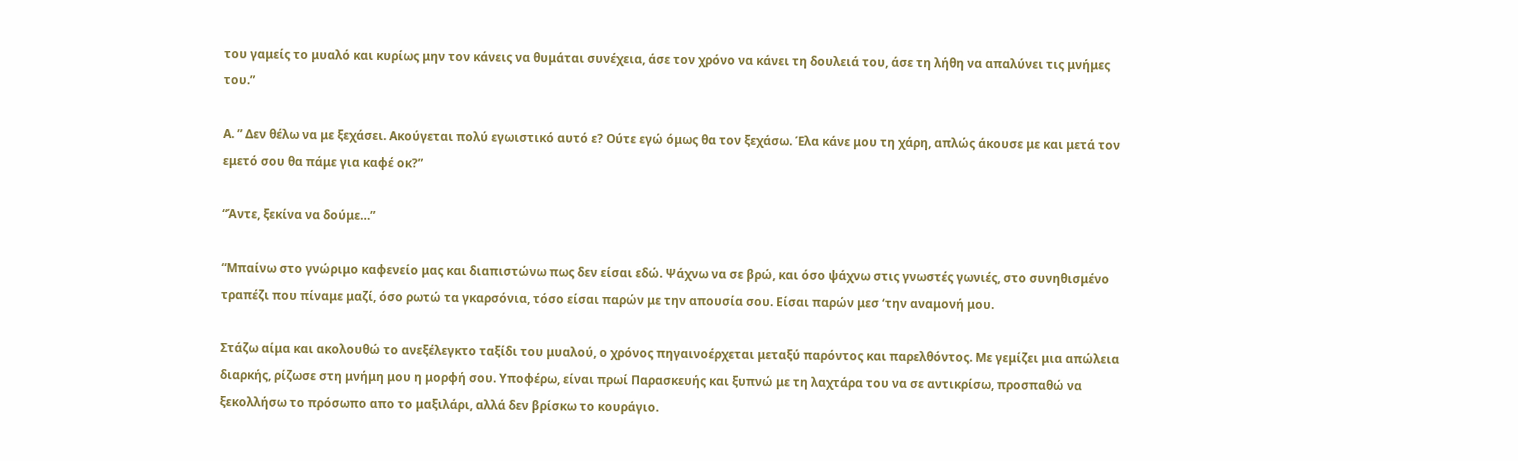του γαμείς το μυαλό και κυρίως μην τον κάνεις να θυμάται συνέχεια, άσε τον χρόνο να κάνει τη δουλειά του, άσε τη λήθη να απαλύνει τις μνήμες του.”

Α. ” Δεν θέλω να με ξεχάσει. Ακούγεται πολύ εγωιστικό αυτό ε? Ούτε εγώ όμως θα τον ξεχάσω. Έλα κάνε μου τη χάρη, απλώς άκουσε με και μετά τον εμετό σου θα πάμε για καφέ οκ?”

“Άντε, ξεκίνα να δούμε…”

“Μπαίνω στο γνώριμο καφενείο μας και διαπιστώνω πως δεν είσαι εδώ. Ψάχνω να σε βρώ, και όσο ψάχνω στις γνωστές γωνιές, στο συνηθισμένο τραπέζι που πίναμε μαζί, όσο ρωτώ τα γκαρσόνια, τόσο είσαι παρών με την απουσία σου. Είσαι παρών μεσ ‘την αναμονή μου.

Στάζω αίμα και ακολουθώ το ανεξέλεγκτο ταξίδι του μυαλού, ο χρόνος πηγαινοέρχεται μεταξύ παρόντος και παρελθόντος. Με γεμίζει μια απώλεια διαρκής, ρίζωσε στη μνήμη μου η μορφή σου. Υποφέρω, είναι πρωί Παρασκευής και ξυπνώ με τη λαχτάρα του να σε αντικρίσω, προσπαθώ να ξεκολλήσω το πρόσωπο απο το μαξιλάρι, αλλά δεν βρίσκω το κουράγιο.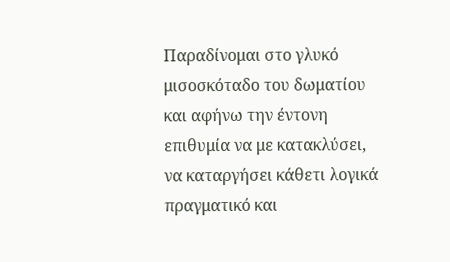Παραδίνομαι στο γλυκό μισοσκόταδο του δωματίου και αφήνω την έντονη επιθυμία να με κατακλύσει, να καταργήσει κάθετι λογικά πραγματικό και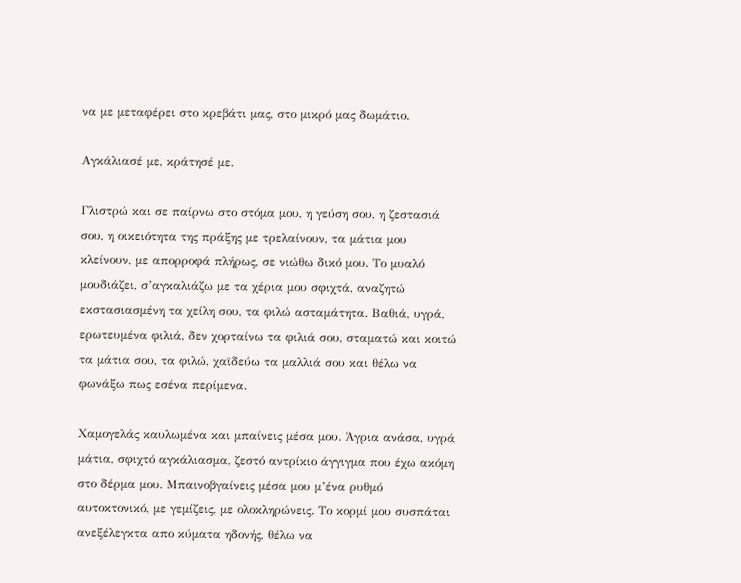να με μεταφέρει στο κρεβάτι μας, στο μικρό μας δωμάτιο.

Αγκάλιασέ με, κράτησέ με.

Γλιστρώ και σε παίρνω στο στόμα μου, η γεύση σου, η ζεστασιά σου, η οικειότητα της πράξης με τρελαίνουν, τα μάτια μου κλείνουν, με απορροφά πλήρως, σε νιώθω δικό μου. Το μυαλό μουδιάζει, σ’αγκαλιάζω με τα χέρια μου σφιχτά, αναζητώ εκστασιασμένη τα χείλη σου, τα φιλώ ασταμάτητα. Βαθιά, υγρά, ερωτευμένα φιλιά, δεν χορταίνω τα φιλιά σου, σταματώ και κοιτώ τα μάτια σου, τα φιλώ, χαϊδεύω τα μαλλιά σου και θέλω να φωνάξω πως εσένα περίμενα.

Χαμογελάς καυλωμένα και μπαίνεις μέσα μου. Άγρια ανάσα, υγρά μάτια, σφιχτό αγκάλιασμα, ζεστό αντρίκιο άγγιγμα που έχω ακόμη στο δέρμα μου. Μπαινοβγαίνεις μέσα μου μ’ένα ρυθμό αυτοκτονικό, με γεμίζεις, με ολοκληρώνεις. Το κορμί μου συσπάται ανεξέλεγκτα απο κύματα ηδονής, θέλω να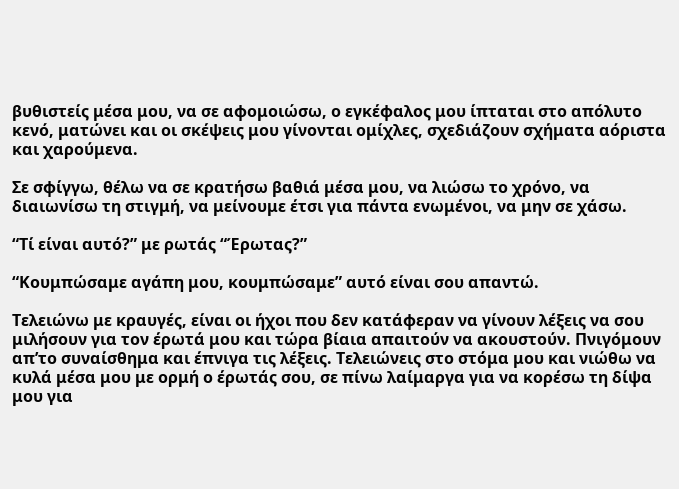βυθιστείς μέσα μου, να σε αφομοιώσω, ο εγκέφαλος μου ίπταται στο απόλυτο κενό, ματώνει και οι σκέψεις μου γίνονται ομίχλες, σχεδιάζουν σχήματα αόριστα και χαρούμενα.

Σε σφίγγω, θέλω να σε κρατήσω βαθιά μέσα μου, να λιώσω το χρόνο, να διαιωνίσω τη στιγμή, να μείνουμε έτσι για πάντα ενωμένοι, να μην σε χάσω.

“Τί είναι αυτό?” με ρωτάς “Έρωτας?”

“Κουμπώσαμε αγάπη μου, κουμπώσαμε” αυτό είναι σου απαντώ.

Τελειώνω με κραυγές, είναι οι ήχοι που δεν κατάφεραν να γίνουν λέξεις να σου μιλήσουν για τον έρωτά μου και τώρα βίαια απαιτούν να ακουστούν. Πνιγόμουν απ’το συναίσθημα και έπνιγα τις λέξεις. Τελειώνεις στο στόμα μου και νιώθω να κυλά μέσα μου με ορμή ο έρωτάς σου, σε πίνω λαίμαργα για να κορέσω τη δίψα μου για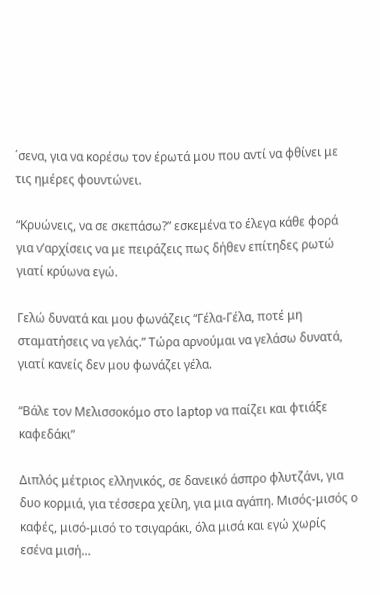΄σενα, για να κορέσω τον έρωτά μου που αντί να φθίνει με τις ημέρες φουντώνει.

“Κρυώνεις, να σε σκεπάσω?” εσκεμένα το έλεγα κάθε φορά για ν’αρχίσεις να με πειράζεις πως δήθεν επίτηδες ρωτώ γιατί κρύωνα εγώ.

Γελώ δυνατά και μου φωνάζεις “Γέλα-Γέλα, ποτέ μη σταματήσεις να γελάς.” Τώρα αρνούμαι να γελάσω δυνατά, γιατί κανείς δεν μου φωνάζει γέλα.

“Βάλε τον Μελισσοκόμο στο laptop να παίζει και φτιάξε καφεδάκι”

Διπλός μέτριος ελληνικός, σε δανεικό άσπρο φλυτζάνι, για δυο κορμιά, για τέσσερα χείλη, για μια αγάπη. Μισός-μισός ο καφές, μισό-μισό το τσιγαράκι, όλα μισά και εγώ χωρίς εσένα μισή…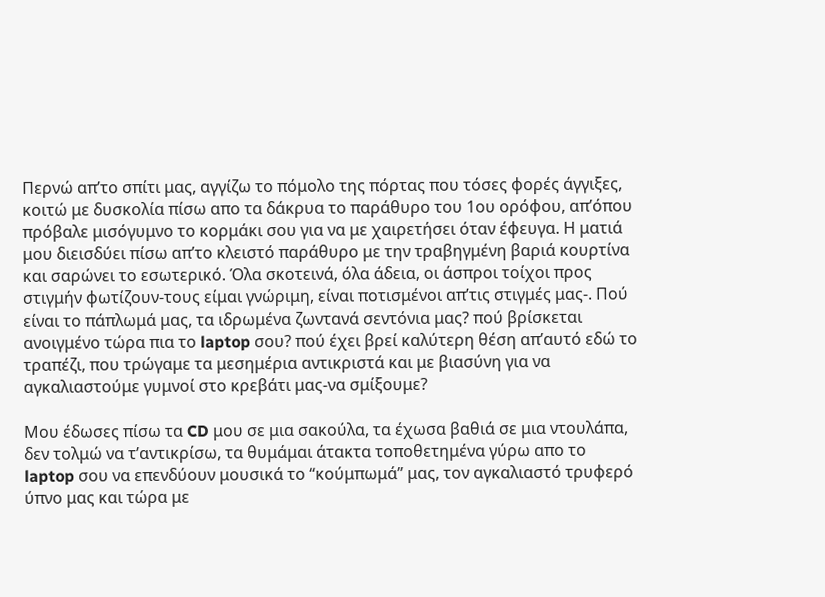Περνώ απ’το σπίτι μας, αγγίζω το πόμολο της πόρτας που τόσες φορές άγγιξες, κοιτώ με δυσκολία πίσω απο τα δάκρυα το παράθυρο του 1ου ορόφου, απ’όπου πρόβαλε μισόγυμνο το κορμάκι σου για να με χαιρετήσει όταν έφευγα. Η ματιά μου διεισδύει πίσω απ’το κλειστό παράθυρο με την τραβηγμένη βαριά κουρτίνα και σαρώνει το εσωτερικό. Όλα σκοτεινά, όλα άδεια, οι άσπροι τοίχοι προς στιγμήν φωτίζουν-τους είμαι γνώριμη, είναι ποτισμένοι απ’τις στιγμές μας-. Πού είναι το πάπλωμά μας, τα ιδρωμένα ζωντανά σεντόνια μας? πού βρίσκεται ανοιγμένο τώρα πια το laptop σου? πού έχει βρεί καλύτερη θέση απ’αυτό εδώ το τραπέζι, που τρώγαμε τα μεσημέρια αντικριστά και με βιασύνη για να αγκαλιαστούμε γυμνοί στο κρεβάτι μας-να σμίξουμε?

Μου έδωσες πίσω τα CD μου σε μια σακούλα, τα έχωσα βαθιά σε μια ντουλάπα, δεν τολμώ να τ’αντικρίσω, τα θυμάμαι άτακτα τοποθετημένα γύρω απο το laptop σου να επενδύουν μουσικά το “κούμπωμά” μας, τον αγκαλιαστό τρυφερό ύπνο μας και τώρα με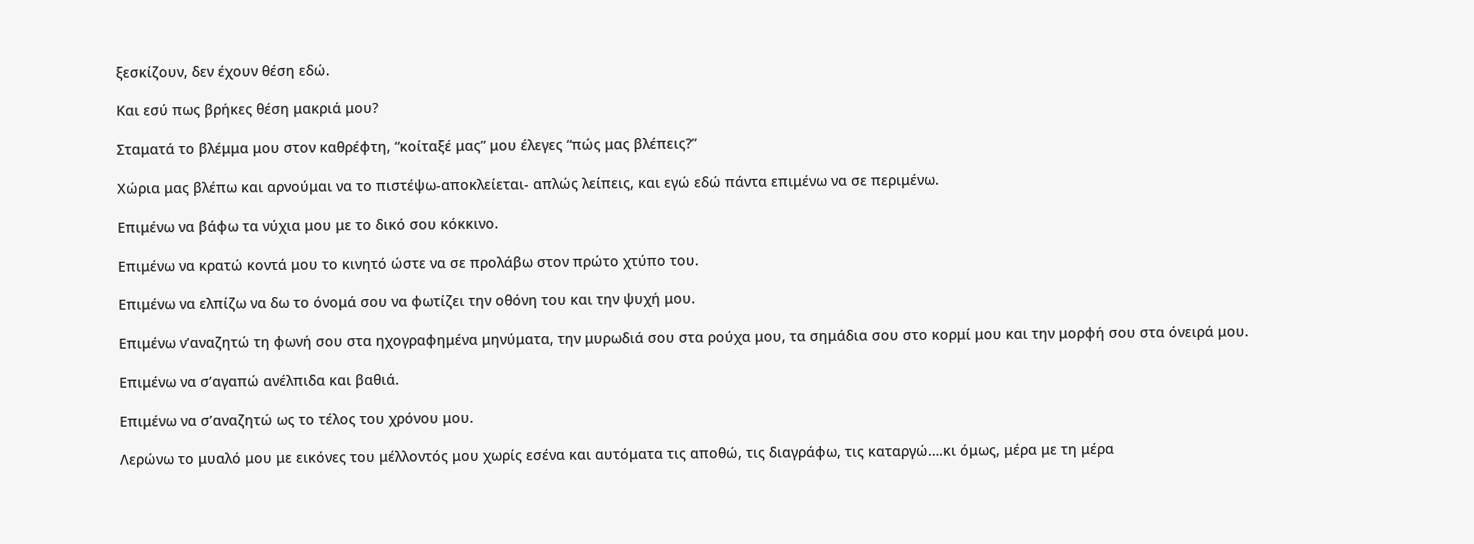ξεσκίζουν, δεν έχουν θέση εδώ.

Και εσύ πως βρήκες θέση μακριά μου?

Σταματά το βλέμμα μου στον καθρέφτη, “κοίταξέ μας” μου έλεγες “πώς μας βλέπεις?”

Χώρια μας βλέπω και αρνούμαι να το πιστέψω-αποκλείεται- απλώς λείπεις, και εγώ εδώ πάντα επιμένω να σε περιμένω.

Επιμένω να βάφω τα νύχια μου με το δικό σου κόκκινο.

Επιμένω να κρατώ κοντά μου το κινητό ώστε να σε προλάβω στον πρώτο χτύπο του.

Επιμένω να ελπίζω να δω το όνομά σου να φωτίζει την οθόνη του και την ψυχή μου.

Επιμένω ν’αναζητώ τη φωνή σου στα ηχογραφημένα μηνύματα, την μυρωδιά σου στα ρούχα μου, τα σημάδια σου στο κορμί μου και την μορφή σου στα όνειρά μου.

Επιμένω να σ’αγαπώ ανέλπιδα και βαθιά.

Επιμένω να σ’αναζητώ ως το τέλος του χρόνου μου.

Λερώνω το μυαλό μου με εικόνες του μέλλοντός μου χωρίς εσένα και αυτόματα τις αποθώ, τις διαγράφω, τις καταργώ….κι όμως, μέρα με τη μέρα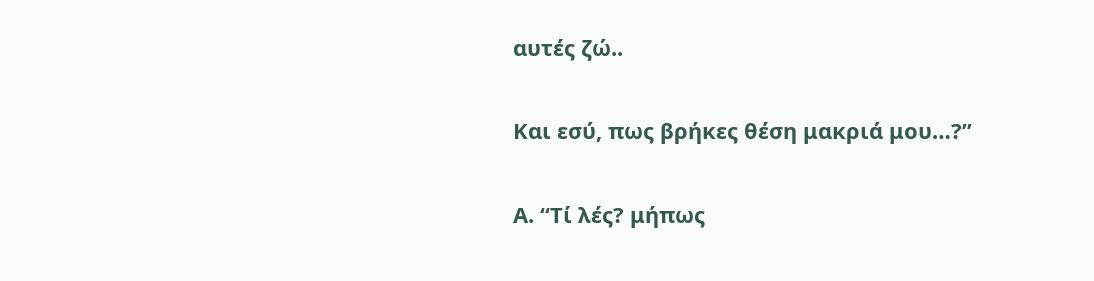αυτές ζώ..

Και εσύ, πως βρήκες θέση μακριά μου…?”

Α. “Τί λές? μήπως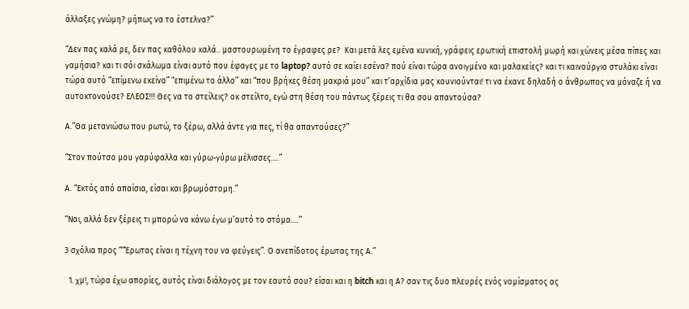άλλαξες γνώμη? μήπως να το έστελνα?”

“Δεν πας καλά ρε, δεν πας καθόλου καλά.. μαστουρωμένη το έγραφες ρε?  Και μετά λες εμένα κυνική, γράφεις ερωτική επιστολή μωρή και χώνεις μέσα πίπες και γαμήσια? και τι σόι σκάλωμα είναι αυτό που έφαγες με το laptop? αυτό σε καίει εσένα? πού είναι τώρα ανοιγμένο και μαλακείες? και τι καινούργιο στυλάκι είναι τώρα αυτό “επίμενω εκείνο” “επιμένω το άλλο” και “που βρήκες θέση μακριά μου” και τ’αρχίδια μας κουνιούνται! τι να έκανε δηλαδή ο άνθρωπος να μόναζε ή να αυτοκτονούσε? ΕΛΕΟΣ!!! Θες να το στείλεις? οκ στείλτο, εγώ στη θέση του πάντως ξέρεις τι θα σου απαντούσα?

Α.”Θα μετανιώσω που ρωτώ, το ξέρω, αλλά άντε για πες, τί θα απαντούσες?”

“Στον πούτσο μου γαρύφαλλα και γύρω-γύρω μέλισσες….”

Α. “Εκτός από απαίσια, είσαι και βρωμόστομη.”

“Ναι, αλλά δεν ξέρεις τι μπορώ να κάνω έγω μ’αυτό το στόμα….”

3 σχόλια προς ““Έρωτας είναι η τέχνη του να φεύγεις”. Ο ανεπίδοτος έρωτας της Α.”

  1. χμ!, τώρα έχω απορίες, αυτός είναι διάλογος με τον εαυτό σου? είσαι και η bitch και η Α? σαν τις δυο πλευρές ενός νομίσματος ας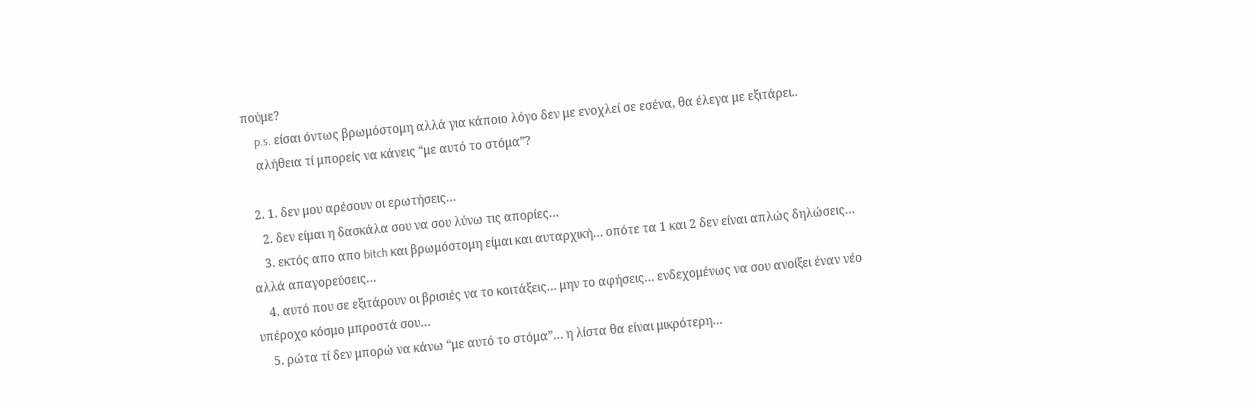πούμε?
    p.s. είσαι όντως βρωμόστομη αλλά για κάποιο λόγο δεν με ενοχλεί σε εσένα, θα έλεγα με εξιτάρει..
    αλήθεια τί μπορείς να κάνεις “με αυτό το στόμα”?

  2. 1. δεν μου αρέσουν οι ερωτήσεις…
    2. δεν είμαι η δασκάλα σου να σου λύνω τις απορίες…
    3. εκτός απο απο bitch και βρωμόστομη είμαι και αυταρχική… οπότε τα 1 και 2 δεν είναι απλώς δηλώσεις… αλλά απαγορεύσεις…
    4. αυτό που σε εξιτάρουν οι βρισιές να το κοιτάξεις… μην το αφήσεις… ενδεχομένως να σου ανοίξει έναν νέο υπέροχο κόσμο μπροστά σου…
    5. ρώτα τί δεν μπορώ να κάνω “με αυτό το στόμα”… η λίστα θα είναι μικρότερη…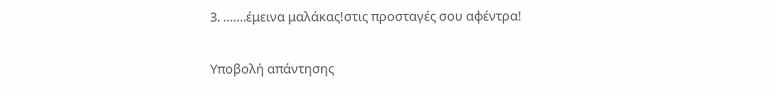3. …….έμεινα μαλάκας!στις προσταγές σου αφέντρα!

Υποβολή απάντησης